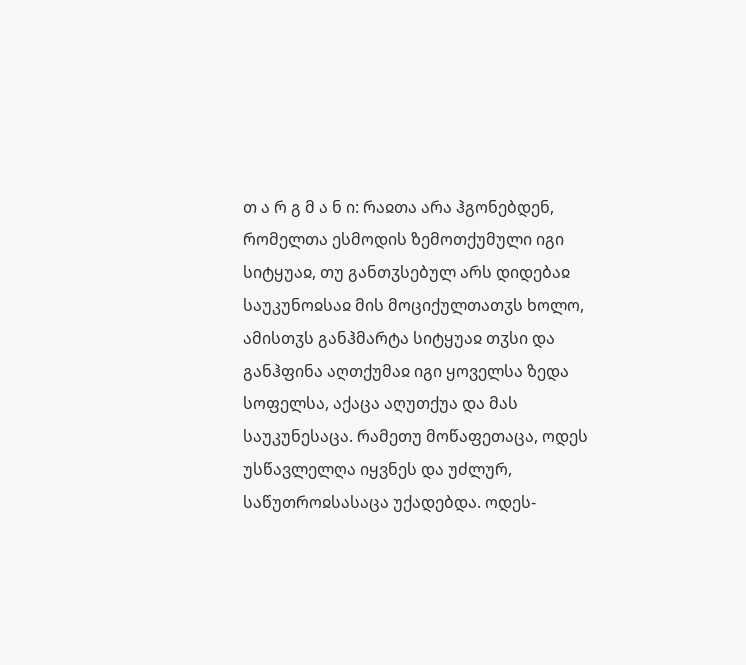თ ა რ გ მ ა ნ ი: რაჲთა არა ჰგონებდენ, რომელთა ესმოდის ზემოთქუმული იგი სიტყუაჲ, თუ განთჳსებულ არს დიდებაჲ საუკუნოჲსაჲ მის მოციქულთათჳს ხოლო, ამისთჳს განჰმარტა სიტყუაჲ თჳსი და განჰფინა აღთქუმაჲ იგი ყოველსა ზედა სოფელსა, აქაცა აღუთქუა და მას საუკუნესაცა. რამეთუ მოწაფეთაცა, ოდეს უსწავლელღა იყვნეს და უძლურ, საწუთროჲსასაცა უქადებდა. ოდეს-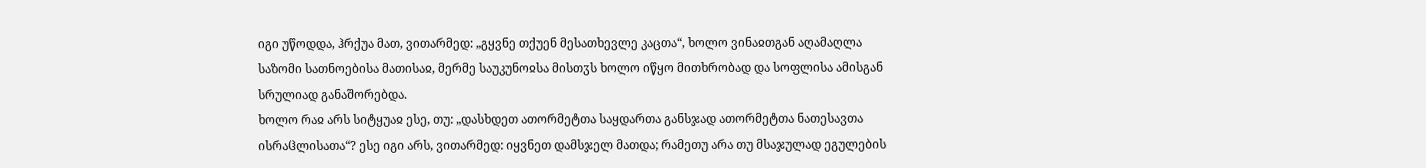იგი უწოდდა, ჰრქუა მათ, ვითარმედ: „გყვნე თქუენ მესათხევლე კაცთა“, ხოლო ვინაჲთგან აღამაღლა საზომი სათნოებისა მათისაჲ, მერმე საუკუნოჲსა მისთჳს ხოლო იწყო მითხრობად და სოფლისა ამისგან სრულიად განაშორებდა.
ხოლო რაჲ არს სიტყუაჲ ესე, თუ: „დასხდეთ ათორმეტთა საყდართა განსჯად ათორმეტთა ნათესავთა ისრაჱლისათა“? ესე იგი არს, ვითარმედ: იყვნეთ დამსჯელ მათდა; რამეთუ არა თუ მსაჯულად ეგულების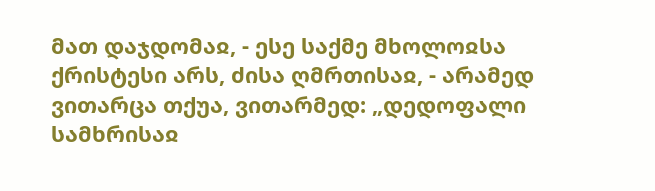მათ დაჯდომაჲ, - ესე საქმე მხოლოჲსა ქრისტესი არს, ძისა ღმრთისაჲ, - არამედ ვითარცა თქუა, ვითარმედ: „დედოფალი სამხრისაჲ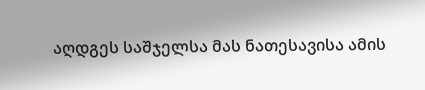აღდგეს საშჯელსა მას ნათესავისა ამის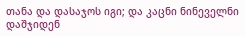თანა და დასაჯოს იგი; და კაცნი ნინეველნი დაშჯიდენ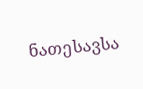ნათესავსა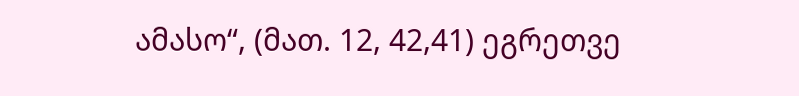ამასო“, (მათ. 12, 42,41) ეგრეთვე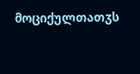მოციქულთათჳს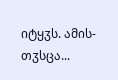იტყჳს. ამის-თჳსცა...